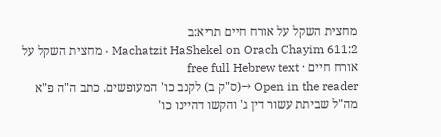מחצית השקל על אורח חיים תריא:ב
Machatzit HaShekel on Orach Chayim 611:2 · מחצית השקל על אורח חיים · free full Hebrew text
Open in the reader →(ס"ק ב) לקנב כו' המעופשים. כתב ה"ה פ"א מה"ל שביתת עשור דין ג' והקשו דהיינו כו'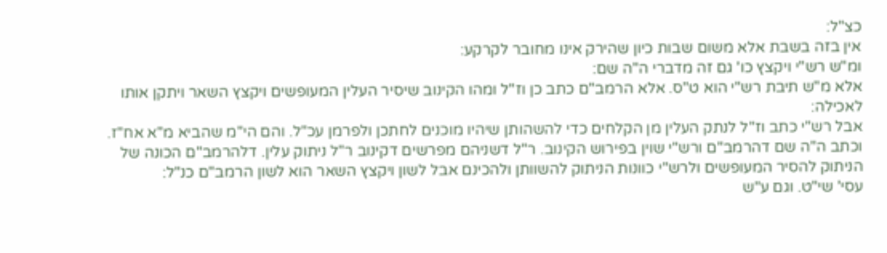כצ"ל:
אין בזה בשבת אלא משום שבות כיון שהירק אינו מחובר לקרקע:
ומ"ש רש"י ויקצץ כו' גם זה מדברי ה"ה שם:
אלא מ"ש תיבת רש"י הוא ט"ס. אלא הרמב"ם כתב כן וז"ל ומהו הקינוב שיסיר העלין המעופשים ויקצץ השאר ויתקן אותו לאכילה:
אבל רש"י כתב וז"ל לנתק העלין מן הקלחים כדי להשהותן שיהיו מוכנים לחתכן ולפרמן עכ"ל. והם הי"מ שהביא מ"א אח"ז. וכתב ה"ה שם דהרמב"ם ורש"י שוין בפירוש הקינוב. ר"ל דשניהם מפרשים דקינוב ר"ל ניתוק עלין. דלהרמב"ם הכונה של הניתוק להסיר המעופשים ולרש"י כוונות הניתוק להשוותן ולהכינם אבל לשון ויקצץ השאר הוא לשון הרמב"ם כנ"ל:
עסי' שי"ט. וגם ע"ש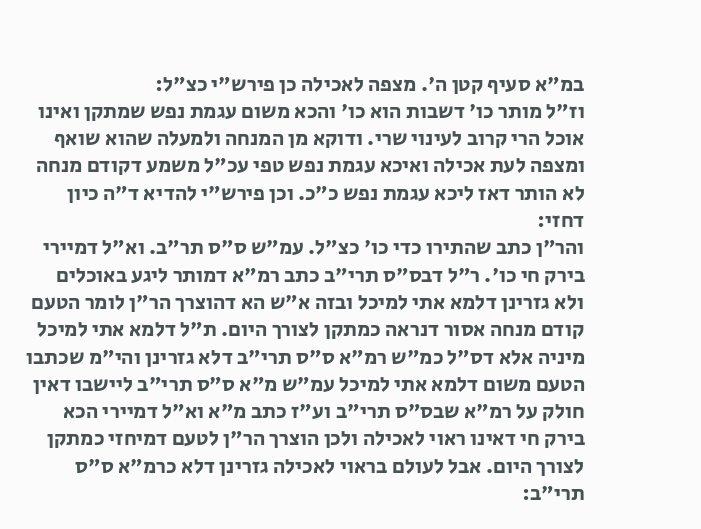במ"א סעיף קטן ה'. מצפה לאכילה כן פירש"י כצ"ל:
וז"ל מותר כו' דשבות הוא כו' והכא משום עגמת נפש שמתקן ואינו אוכל הרי קרוב לעינוי שרי. ודוקא מן המנחה ולמעלה שהוא שואף ומצפה לעת אכילה ואיכא עגמת נפש טפי עכ"ל משמע דקודם מנחה לא הותר דאז ליכא עגמת נפש כ"כ. וכן פירש"י להדיא ד"ה כיון דחזי:
והר"ן כתב שהתירו כדי כו' כצ"ל. עמ"ש ס"ס תר"ב. וא"ל דמיירי בירק חי כו'. ר"ל דבס"ס תרי"ב כתב רמ"א דמותר ליגע באוכלים ולא גזרינן דלמא אתי למיכל ובזה א"ש הא דהוצרך הר"ן לומר הטעם קודם מנחה אסור דנראה כמתקן לצורך היום. ת"ל דלמא אתי למיכל מיניה אלא דס"ל כמ"ש רמ"א ס"ס תרי"ב דלא גזרינן והי"מ שכתבו הטעם משום דלמא אתי למיכל עמ"ש מ"א ס"ס תרי"ב ליישבו דאין חולק על רמ"א שבס"ס תרי"ב וע"ז כתב מ"א וא"ל דמיירי הכא בירק חי דאינו ראוי לאכילה ולכן הוצרך הר"ן לטעם דמיחזי כמתקן לצורך היום. אבל לעולם בראוי לאכילה גזרינן דלא כרמ"א ס"ס תרי"ב: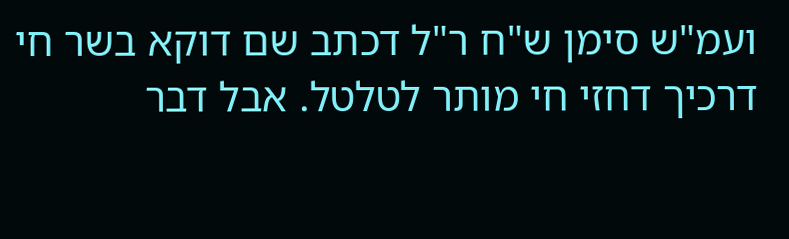ועמ"ש סימן ש"ח ר"ל דכתב שם דוקא בשר חי דרכיך דחזי חי מותר לטלטל. אבל דבר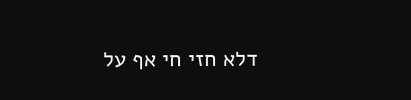דלא חזי חי אף על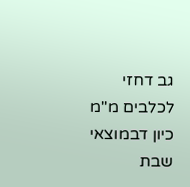גב דחזי לכלבים מ"מ כיון דבמוצאי שבת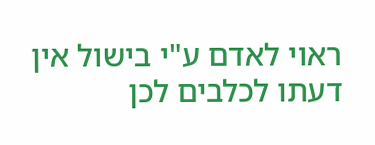ראוי לאדם ע"י בישול אין דעתו לכלבים לכן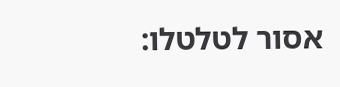אסור לטלטלו: